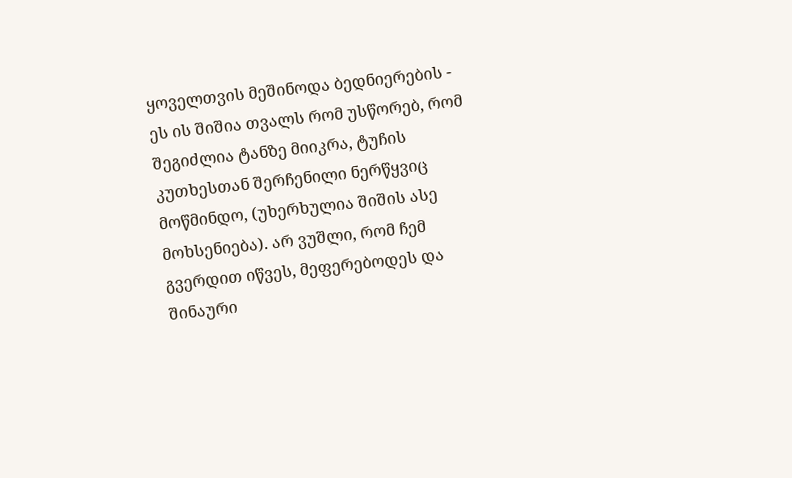ყოველთვის მეშინოდა ბედნიერების - ეს ის შიშია თვალს რომ უსწორებ, რომ შეგიძლია ტანზე მიიკრა, ტუჩის კუთხესთან შერჩენილი ნერწყვიც მოწმინდო, (უხერხულია შიშის ასე მოხსენიება). არ ვუშლი, რომ ჩემ გვერდით იწვეს, მეფერებოდეს და შინაური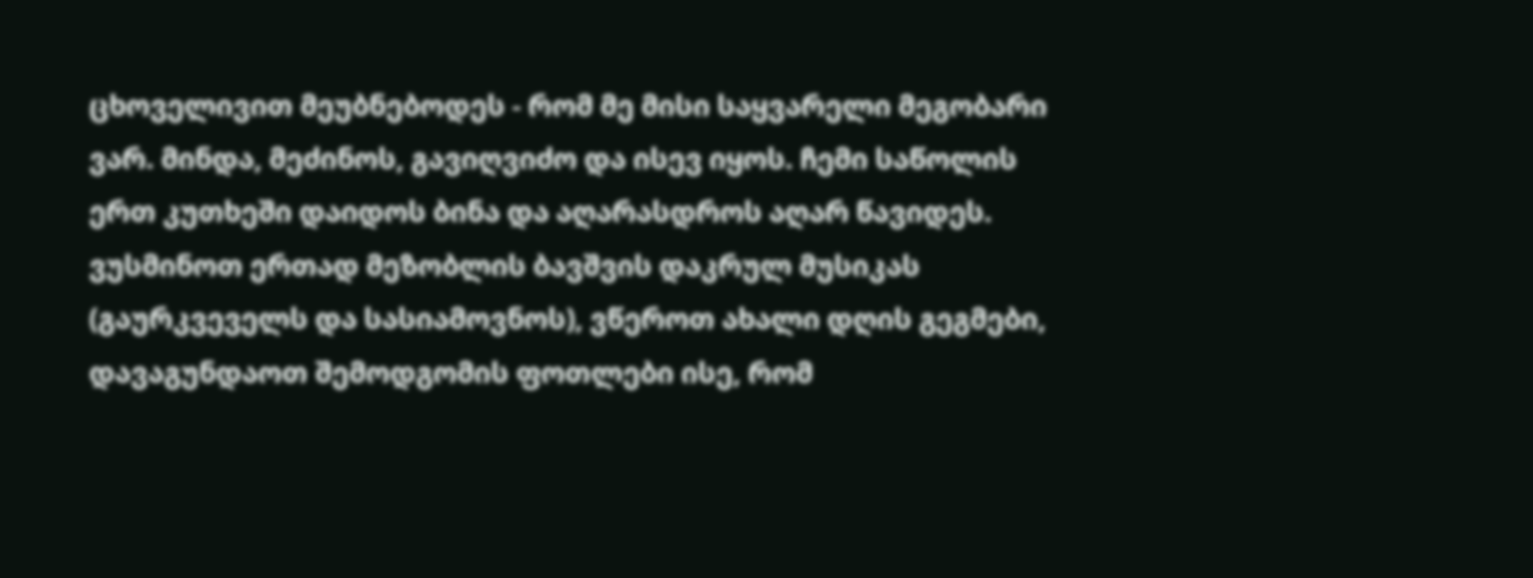ცხოველივით მეუბნებოდეს - რომ მე მისი საყვარელი მეგობარი ვარ. მინდა, მეძინოს, გავიღვიძო და ისევ იყოს. ჩემი საწოლის ერთ კუთხეში დაიდოს ბინა და აღარასდროს აღარ წავიდეს. ვუსმინოთ ერთად მეზობლის ბავშვის დაკრულ მუსიკას (გაურკვეველს და სასიამოვნოს), ვწეროთ ახალი დღის გეგმები, დავაგუნდაოთ შემოდგომის ფოთლები ისე, რომ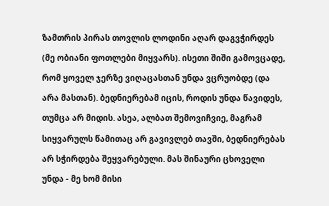ზამთრის პირას თოვლის ლოდინი აღარ დაგვჭირდეს (მე ობიანი ფოთლები მიყვარს). ისეთი შიში გამოვცადე, რომ ყოველ ჯერზე ვიღაცასთან უნდა ვცრუობდე (და არა მასთან). ბედნიერებამ იცის, როდის უნდა წავიდეს, თუმცა არ მიდის. ასეა, ალბათ შემოვიჩვიე, მაგრამ სიყვარულს წამითაც არ გავივლებ თავში, ბედნიერებას არ სჭირდება შეყვარებული. მას შინაური ცხოველი უნდა - მე ხომ მისი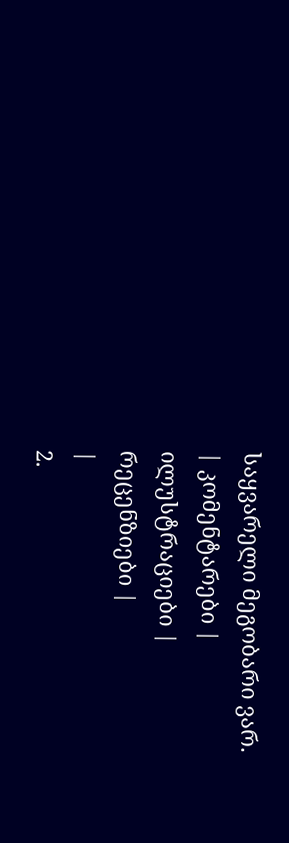საყვარელი მეგობარი ვარ.
| კომენტარები |
ილუსტრაციები |
რეცენზიები |
|
2.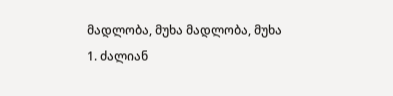მადლობა, მუხა მადლობა, მუხა
1. ძალიან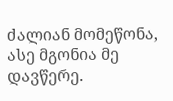ძალიან მომეწონა, ასე მგონია მე დავწერე.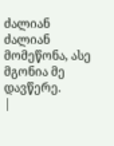ძალიან ძალიან მომეწონა, ასე მგონია მე დავწერე.
|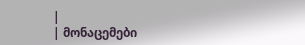|
| მონაცემები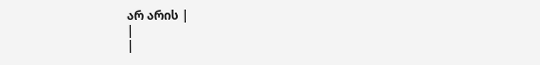არ არის |
|
|